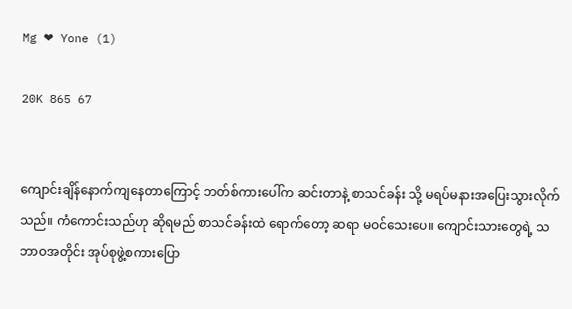Mg ❤ Yone (1)

20K 865 67


ကျောင်းချိန်နောက်ကျနေတာကြောင့် ဘတ်စ်ကားပေါ်က ဆင်းတာနဲ့ စာသင်ခန်း သို့ မရပ်မနားအပြေးသွားလိုက်သည်။ ကံကောင်းသည်ဟု ဆိုရမည် စာသင်ခန်းထဲ ရောက်တော့ ဆရာ မဝင်သေးပေ။ ကျောင်းသားတွေရဲ့ သဘာဝအတိုင်း အုပ်စုဖွဲ့စကားပြော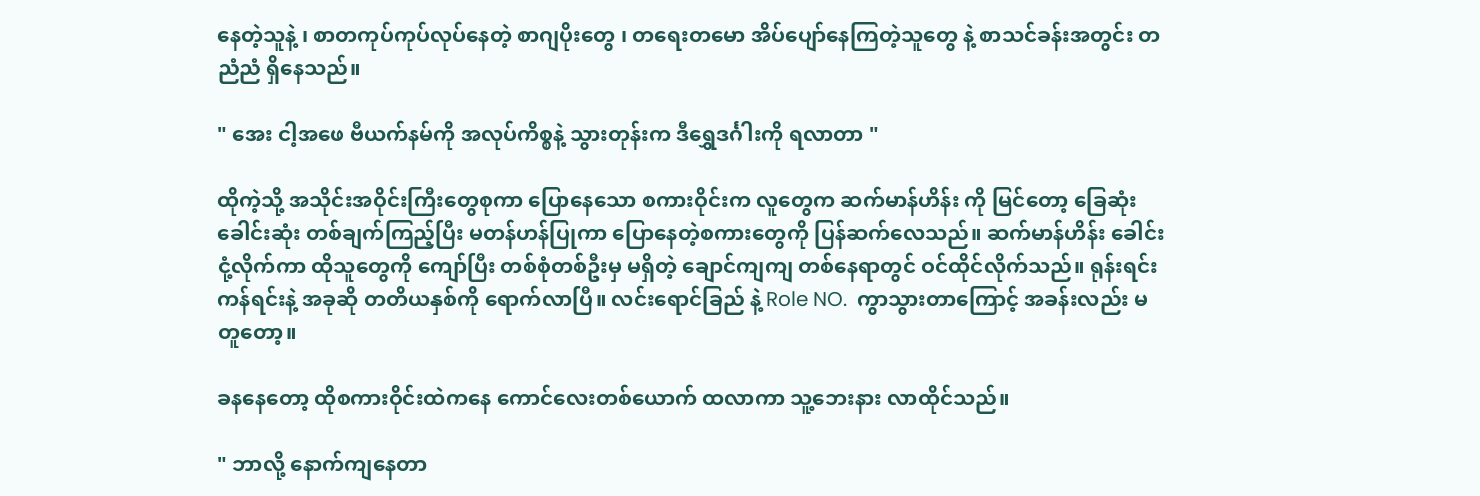နေတဲ့သူနဲ့ ၊ စာတကုပ်ကုပ်လုပ်နေတဲ့ စာဂျပိုးတွေ ၊ တရေးတမော အိပ်ပျော်နေကြတဲ့သူတွေ နဲ့ စာသင်ခန်းအတွင်း တညံညံ ရှိနေသည်။

" အေး ငါ့အဖေ ဗီယက်နမ်ကို အလုပ်ကိစ္စနဲ့ သွားတုန်းက ဒီရွှေဒင်္ဂါးကို ရလာတာ "

ထိုကဲ့သို့ အသိုင်းအဝိုင်းကြီးတွေစုကာ ပြောနေသော စကားဝိုင်းက လူတွေက ဆက်မာန်ဟိန်း ကို မြင်တော့ ခြေဆုံးခေါင်းဆုံး တစ်ချက်ကြည့်ပြီး မတန်ဟန်ပြုကာ ပြောနေတဲ့စကားတွေကို ပြန်ဆက်လေသည်။ ဆက်မာန်ဟိန်း ခေါင်းငုံ့လိုက်ကာ ထိုသူတွေကို ကျော်ပြီး တစ်စုံတစ်ဦးမှ မရှိတဲ့ ချောင်ကျကျ တစ်နေရာတွင် ဝင်ထိုင်လိုက်သည်။ ရုန်းရင်းကန်ရင်းနဲ့ အခုဆို တတိယနှစ်ကို ရောက်လာပြီ။ လင်းရောင်ခြည် နဲ့ Role NO.  ကွာသွားတာကြောင့် အခန်းလည်း မတူတော့။

ခနနေတော့ ထိုစကားဝိုင်းထဲကနေ ကောင်လေးတစ်ယောက် ထလာကာ သူ့ဘေးနား လာထိုင်သည်။

" ဘာလို့ နောက်ကျနေတာ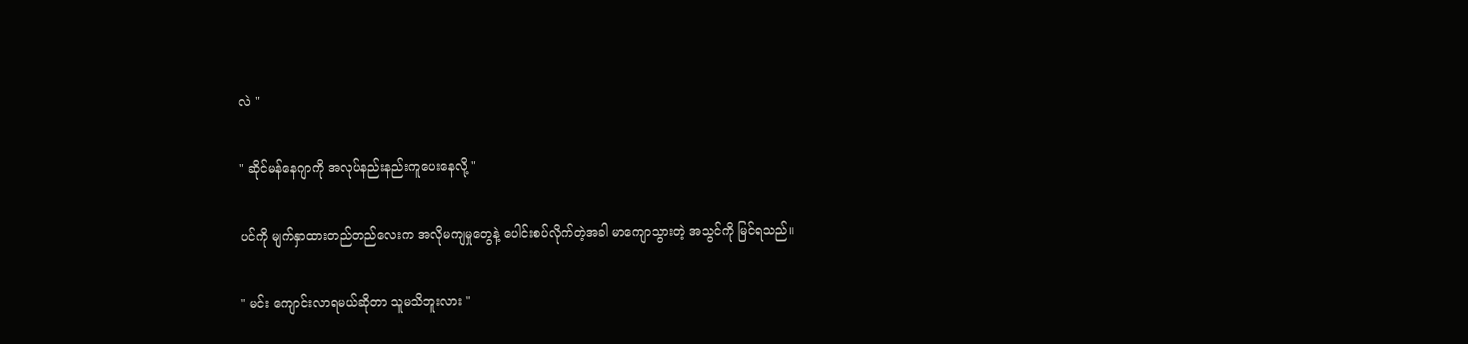လဲ "

" ဆိုင်မန်နေဂျာကို အလုပ်နည်းနည်းကူပေးနေလို့ "

ပင်ကို မျက်နှာထားတည်တည်လေးက အလိုမကျမှုတွေနဲ့ ပေါင်းစပ်လိုက်တဲ့အခါ မာကျောသွားတဲ့ အသွင်ကို မြင်ရသည်။

" မင်း ကျောင်းလာရမယ်ဆိုတာ သူမသိဘူးလား "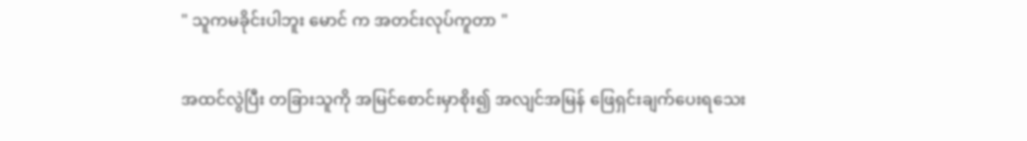" သူကမခိုင်းပါဘူး မောင် က အတင်းလုပ်ကူတာ "

အထင်လွဲပြီး တခြားသူကို အမြင်စောင်းမှာစိုး၍ အလျင်အမြန် ဖြေရှင်းချက်ပေးရသေး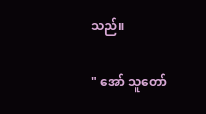သည်။

" အော် သူတော်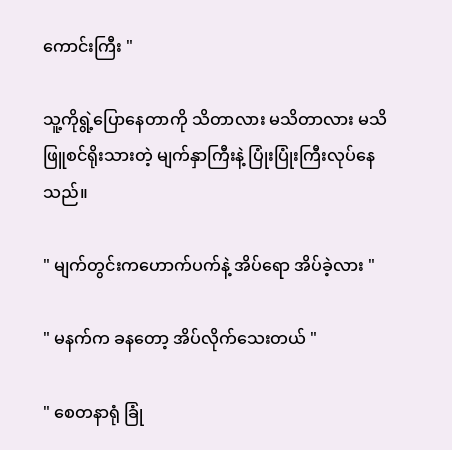ကောင်းကြီး "

သူ့ကိုရွဲ့ပြောနေတာကို သိတာလား မသိတာလား မသိ ဖြူစင်ရိုးသားတဲ့ မျက်နှာကြီးနဲ့ ပြုံးပြုံးကြီးလုပ်နေသည်။

" မျက်တွင်းကဟောက်ပက်နဲ့ အိပ်ရော အိပ်ခဲ့လား "

" မနက်က ခနတော့ အိပ်လိုက်သေးတယ် "

" စေတနာရုံ ခြုံ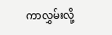ကာလွှမ်းလို့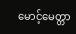မောင့်မေတ္တာ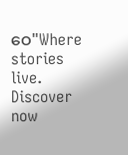ဝေ"Where stories live. Discover now